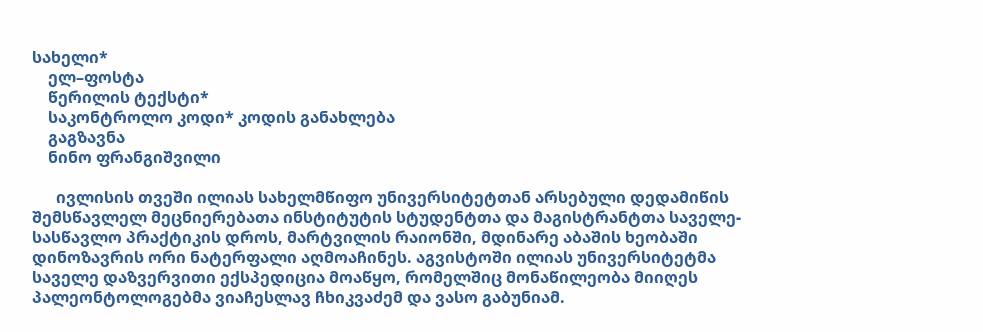სახელი*
    ელ–ფოსტა
    წერილის ტექსტი*
    საკონტროლო კოდი* კოდის განახლება
    გაგზავნა
    ნინო ფრანგიშვილი

      ივლისის თვეში ილიას სახელმწიფო უნივერსიტეტთან არსებული დედამიწის შემსწავლელ მეცნიერებათა ინსტიტუტის სტუდენტთა და მაგისტრანტთა საველე-სასწავლო პრაქტიკის დროს, მარტვილის რაიონში, მდინარე აბაშის ხეობაში დინოზავრის ორი ნატერფალი აღმოაჩინეს. აგვისტოში ილიას უნივერსიტეტმა საველე დაზვერვითი ექსპედიცია მოაწყო, რომელშიც მონაწილეობა მიიღეს პალეონტოლოგებმა ვიაჩესლავ ჩხიკვაძემ და ვასო გაბუნიამ.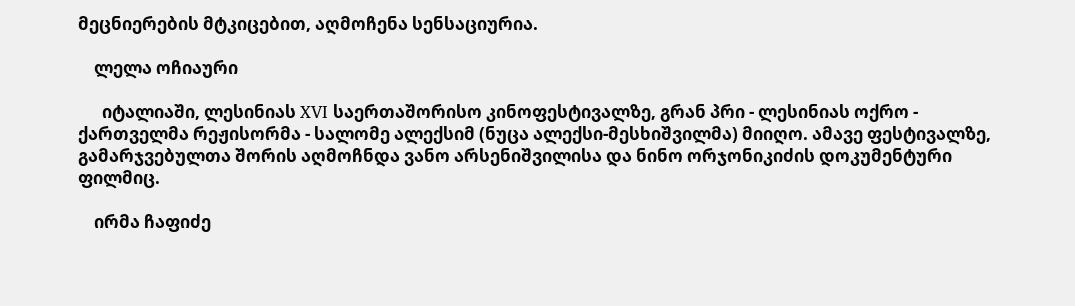მეცნიერების მტკიცებით, აღმოჩენა სენსაციურია.

    ლელა ოჩიაური

      იტალიაში, ლესინიას XVI საერთაშორისო კინოფესტივალზე, გრან პრი - ლესინიას ოქრო - ქართველმა რეჟისორმა - სალომე ალექსიმ (ნუცა ალექსი-მესხიშვილმა) მიიღო. ამავე ფესტივალზე, გამარჯვებულთა შორის აღმოჩნდა ვანო არსენიშვილისა და ნინო ორჯონიკიძის დოკუმენტური ფილმიც.

    ირმა ჩაფიძე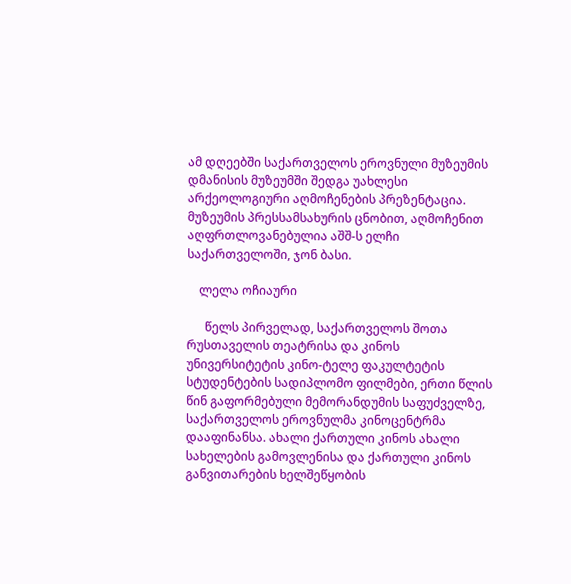ამ დღეებში საქართველოს ეროვნული მუზეუმის დმანისის მუზეუმში შედგა უახლესი არქეოლოგიური აღმოჩენების პრეზენტაცია. მუზეუმის პრესსამსახურის ცნობით, აღმოჩენით აღფრთლოვანებულია აშშ-ს ელჩი საქართველოში, ჯონ ბასი.

    ლელა ოჩიაური

      წელს პირველად, საქართველოს შოთა რუსთაველის თეატრისა და კინოს უნივერსიტეტის კინო-ტელე ფაკულტეტის სტუდენტების სადიპლომო ფილმები, ერთი წლის წინ გაფორმებული მემორანდუმის საფუძველზე, საქართველოს ეროვნულმა კინოცენტრმა დააფინანსა. ახალი ქართული კინოს ახალი სახელების გამოვლენისა და ქართული კინოს განვითარების ხელშეწყობის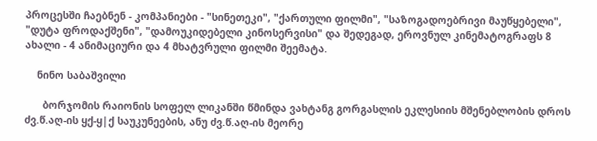პროცესში ჩაებნენ - კომპანიები - "სინეთეკი", "ქართული ფილმი", "საზოგადოებრივი მაუწყებელი", "დუტა ფროდაქშენი", "დამოუკიდებელი კინოსერვისი" და შედეგად, ეროვნულ კინემატოგრაფს 8 ახალი - 4 ანიმაციური და 4 მხატვრული ფილმი შეემატა.

    ნინო საბაშვილი

      ბორჯომის რაიონის სოფელ ლიკანში წმინდა ვახტანგ გორგასლის ეკლესიის მშენებლობის დროს ძვ.წ.აღ-ის ყქ-ყ|ქ საუკუნეების, ანუ ძვ.წ.აღ-ის მეორე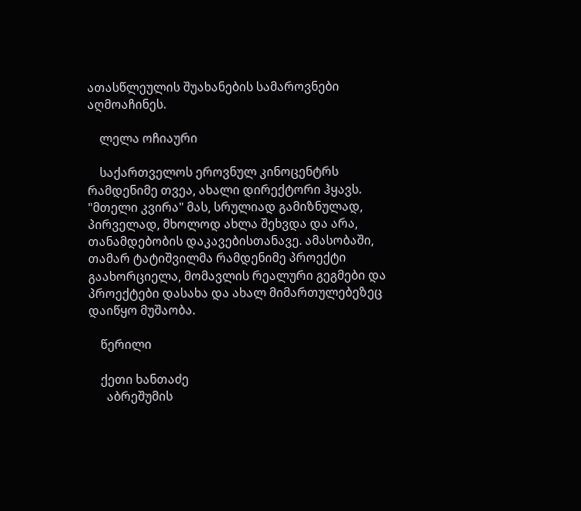ათასწლეულის შუახანების სამაროვნები აღმოაჩინეს.

    ლელა ოჩიაური

    საქართველოს ეროვნულ კინოცენტრს რამდენიმე თვეა, ახალი დირექტორი ჰყავს. "მთელი კვირა" მას, სრულიად გამიზნულად, პირველად, მხოლოდ ახლა შეხვდა და არა, თანამდებობის დაკავებისთანავე. ამასობაში, თამარ ტატიშვილმა რამდენიმე პროექტი გაახორციელა, მომავლის რეალური გეგმები და პროექტები დასახა და ახალ მიმართულებეზეც დაიწყო მუშაობა.

    წერილი

    ქეთი ხანთაძე
      აბრეშუმის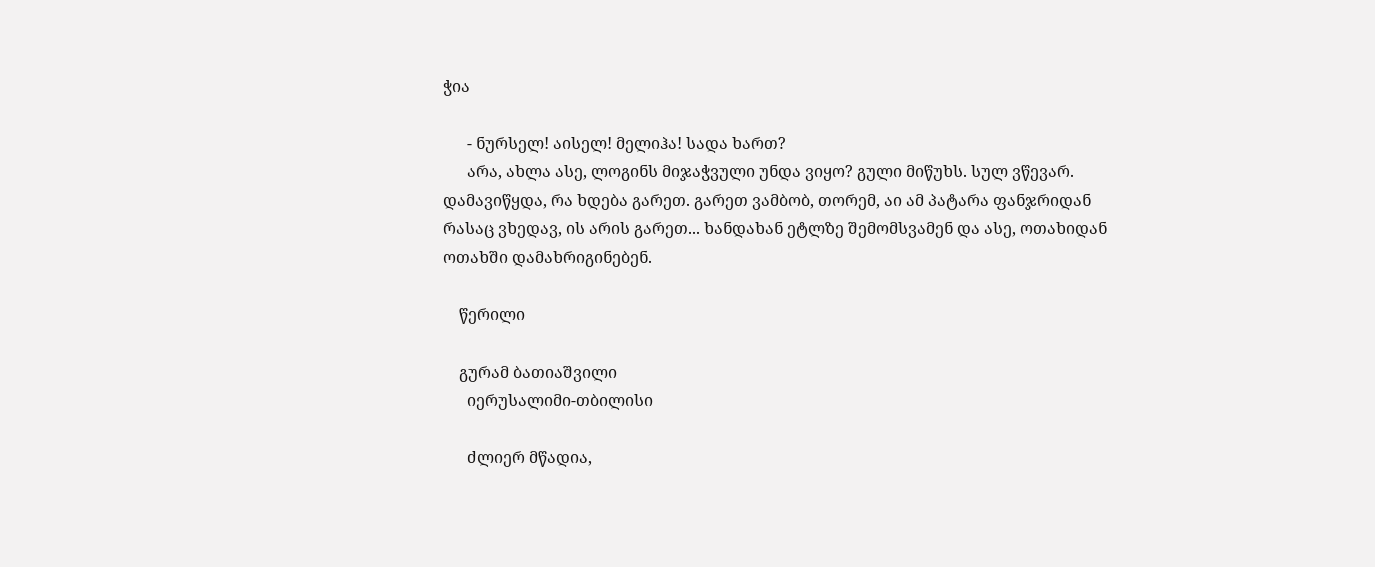ჭია

      - ნურსელ! აისელ! მელიჰა! სადა ხართ?
      არა, ახლა ასე, ლოგინს მიჯაჭვული უნდა ვიყო? გული მიწუხს. სულ ვწევარ. დამავიწყდა, რა ხდება გარეთ. გარეთ ვამბობ, თორემ, აი ამ პატარა ფანჯრიდან რასაც ვხედავ, ის არის გარეთ... ხანდახან ეტლზე შემომსვამენ და ასე, ოთახიდან ოთახში დამახრიგინებენ.

    წერილი

    გურამ ბათიაშვილი
      იერუსალიმი-თბილისი

      ძლიერ მწადია,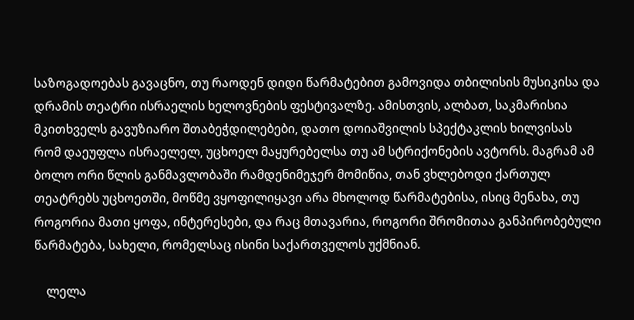საზოგადოებას გავაცნო, თუ რაოდენ დიდი წარმატებით გამოვიდა თბილისის მუსიკისა და დრამის თეატრი ისრაელის ხელოვნების ფესტივალზე. ამისთვის, ალბათ, საკმარისია მკითხველს გავუზიარო შთაბეჭდილებები, დათო დოიაშვილის სპექტაკლის ხილვისას რომ დაეუფლა ისრაელელ, უცხოელ მაყურებელსა თუ ამ სტრიქონების ავტორს. მაგრამ ამ ბოლო ორი წლის განმავლობაში რამდენიმეჯერ მომიწია, თან ვხლებოდი ქართულ თეატრებს უცხოეთში, მოწმე ვყოფილიყავი არა მხოლოდ წარმატებისა, ისიც მენახა, თუ როგორია მათი ყოფა, ინტერესები, და რაც მთავარია, როგორი შრომითაა განპირობებული წარმატება, სახელი, რომელსაც ისინი საქართველოს უქმნიან.

    ლელა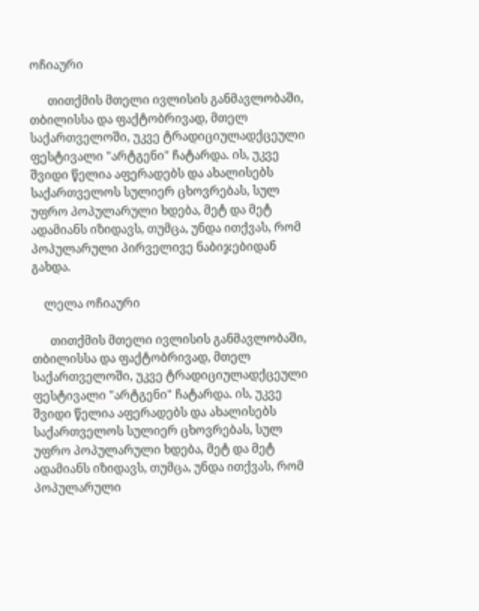ოჩიაური

      თითქმის მთელი ივლისის განმავლობაში, თბილისსა და ფაქტობრივად, მთელ საქართველოში, უკვე ტრადიციულადქცეული ფესტივალი "არტგენი" ჩატარდა. ის, უკვე შვიდი წელია აფერადებს და ახალისებს საქართველოს სულიერ ცხოვრებას, სულ უფრო პოპულარული ხდება, მეტ და მეტ ადამიანს იზიდავს, თუმცა, უნდა ითქვას, რომ პოპულარული პირველივე ნაბიჯებიდან გახდა.

    ლელა ოჩიაური

      თითქმის მთელი ივლისის განმავლობაში, თბილისსა და ფაქტობრივად, მთელ საქართველოში, უკვე ტრადიციულადქცეული ფესტივალი "არტგენი" ჩატარდა. ის, უკვე შვიდი წელია აფერადებს და ახალისებს საქართველოს სულიერ ცხოვრებას, სულ უფრო პოპულარული ხდება, მეტ და მეტ ადამიანს იზიდავს, თუმცა, უნდა ითქვას, რომ პოპულარული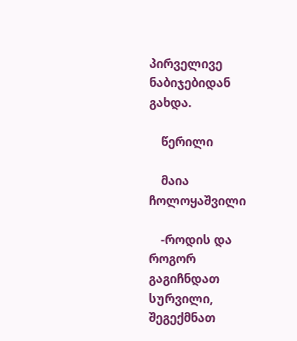პირველივე ნაბიჯებიდან გახდა.

    წერილი

    მაია ჩოლოყაშვილი

    -როდის და როგორ გაგიჩნდათ სურვილი, შეგექმნათ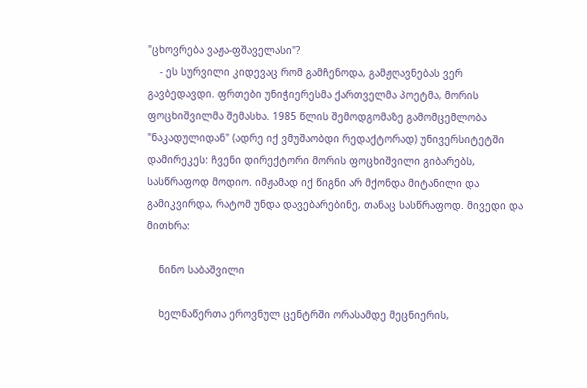"ცხოვრება ვაჟა-ფშაველასი"?
    - ეს სურვილი კიდევაც რომ გამჩენოდა, გამჟღავნებას ვერ გავბედავდი. ფრთები უნიჭიერესმა ქართველმა პოეტმა, მორის ფოცხიშვილმა შემასხა. 1985 წლის შემოდგომაზე გამომცემლობა "ნაკადულიდან" (ადრე იქ ვმუშაობდი რედაქტორად) უნივერსიტეტში დამირეკეს: ჩვენი დირექტორი მორის ფოცხიშვილი გიბარებს, სასწრაფოდ მოდიო. იმჟამად იქ წიგნი არ მქონდა მიტანილი და გამიკვირდა, რატომ უნდა დავებარებინე, თანაც სასწრაფოდ. მივედი და მითხრა:

    ნინო საბაშვილი

    ხელნაწერთა ეროვნულ ცენტრში ორასამდე მეცნიერის,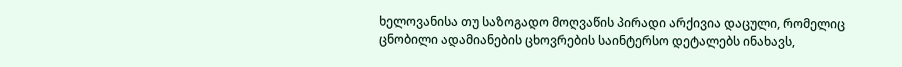ხელოვანისა თუ საზოგადო მოღვაწის პირადი არქივია დაცული, რომელიც ცნობილი ადამიანების ცხოვრების საინტერსო დეტალებს ინახავს,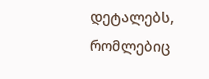დეტალებს, რომლებიც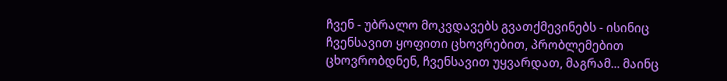ჩვენ - უბრალო მოკვდავებს გვათქმევინებს - ისინიც ჩვენსავით ყოფითი ცხოვრებით, პრობლემებით ცხოვრობდნენ, ჩვენსავით უყვარდათ, მაგრამ... მაინც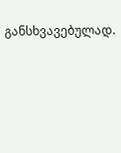განსხვავებულად.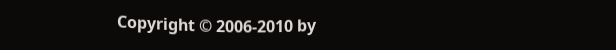Copyright © 2006-2010 by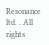Resonance ltd. . All rights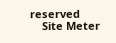reserved
    Site Meter